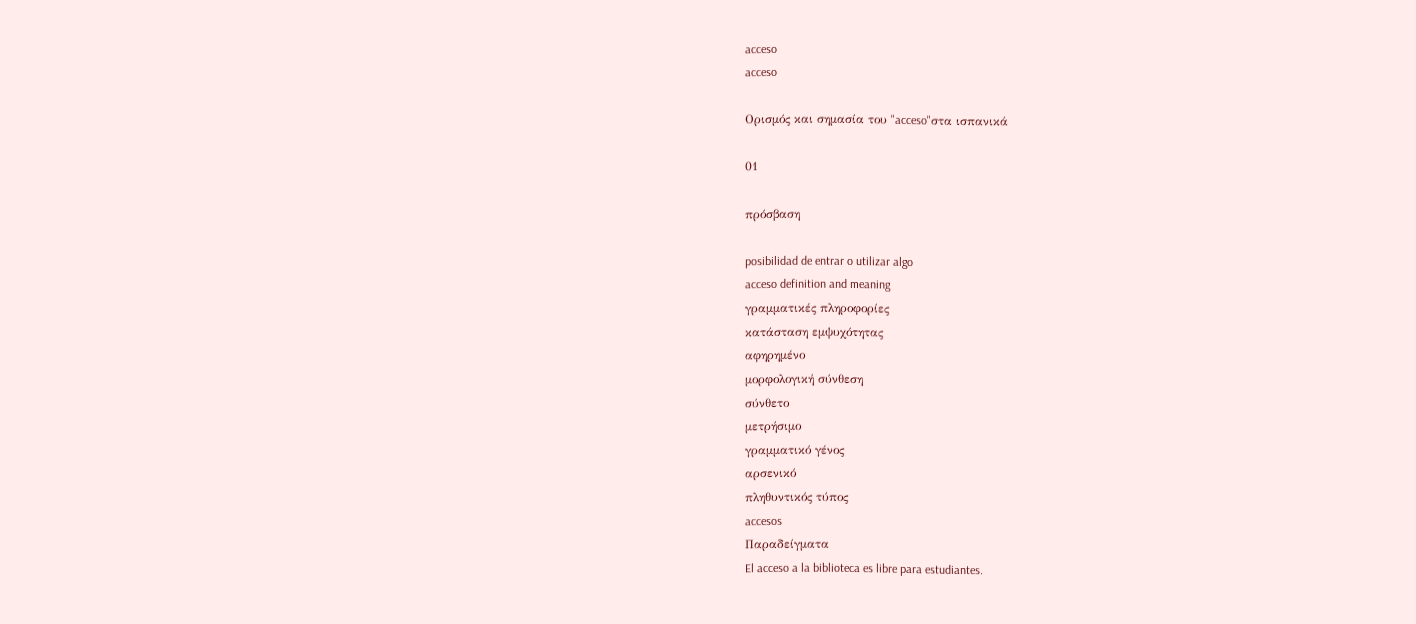acceso
acceso

Ορισμός και σημασία του "acceso"στα ισπανικά

01

πρόσβαση

posibilidad de entrar o utilizar algo
acceso definition and meaning
γραμματικές πληροφορίες
κατάσταση εμψυχότητας
αφηρημένο
μορφολογική σύνθεση
σύνθετο
μετρήσιμο
γραμματικό γένος
αρσενικό
πληθυντικός τύπος
accesos
Παραδείγματα
El acceso a la biblioteca es libre para estudiantes.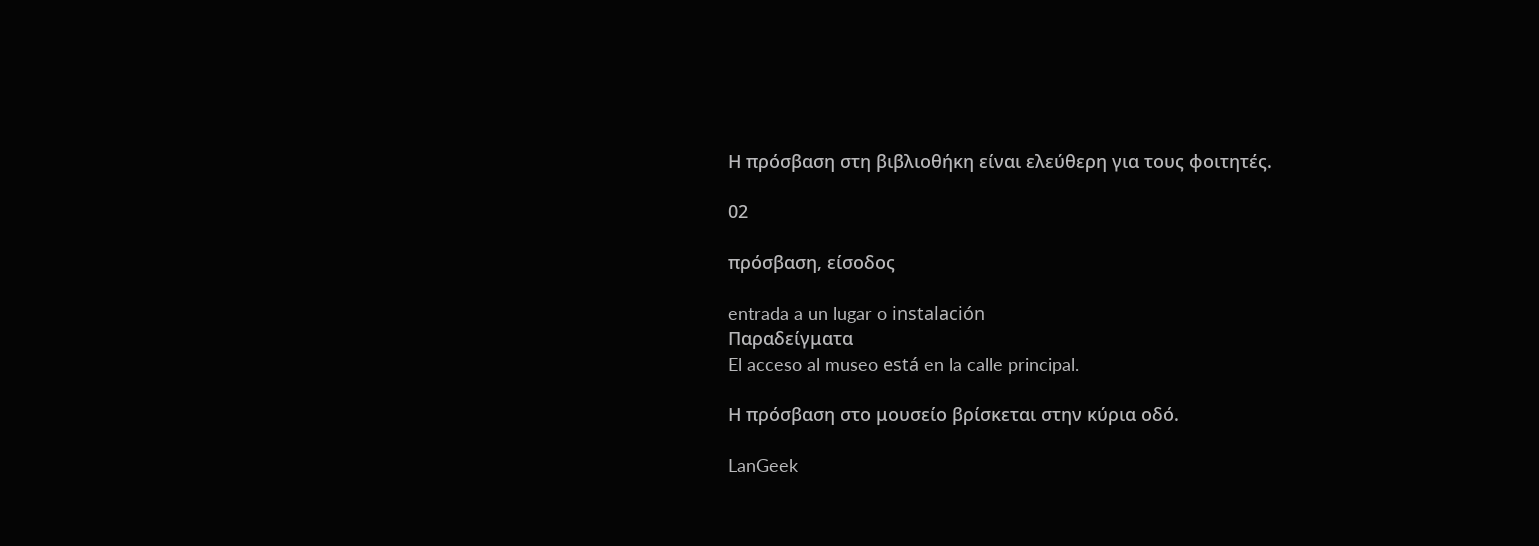Η πρόσβαση στη βιβλιοθήκη είναι ελεύθερη για τους φοιτητές.

02

πρόσβαση, είσοδος

entrada a un lugar o instalación
Παραδείγματα
El acceso al museo está en la calle principal.

Η πρόσβαση στο μουσείο βρίσκεται στην κύρια οδό.

LanGeek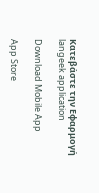Κατεβάστε την Εφαρμογή
langeek application

Download Mobile App

App Store